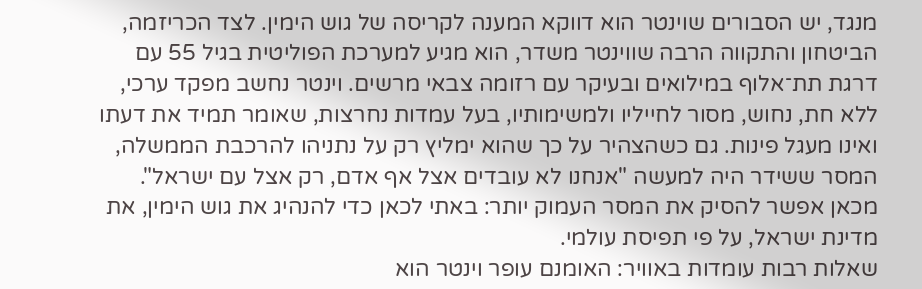מנגד, יש הסבורים שוינטר הוא דווקא המענה לקריסה של גוש הימין. לצד הכריזמה, הביטחון והתקווה הרבה שווינטר משדר, הוא מגיע למערכת הפוליטית בגיל 55 עם דרגת תת־אלוף במילואים ובעיקר עם רזומה צבאי מרשים. וינטר נחשב מפקד ערכי, ללא חת, נחוש, מסור לחייליו ולמשימותיו, בעל עמדות נחרצות, שאומר תמיד את דעתו ואינו מעגל פינות. גם כשהצהיר על כך שהוא ימליץ רק על נתניהו להרכבת הממשלה, המסר ששידר היה למעשה "אנחנו לא עובדים אצל אף אדם, רק אצל עם ישראל". מכאן אפשר להסיק את המסר העמוק יותר: באתי לכאן כדי להנהיג את גוש הימין, את מדינת ישראל, על פי תפיסת עולמי.
שאלות רבות עומדות באוויר: האומנם עופר וינטר הוא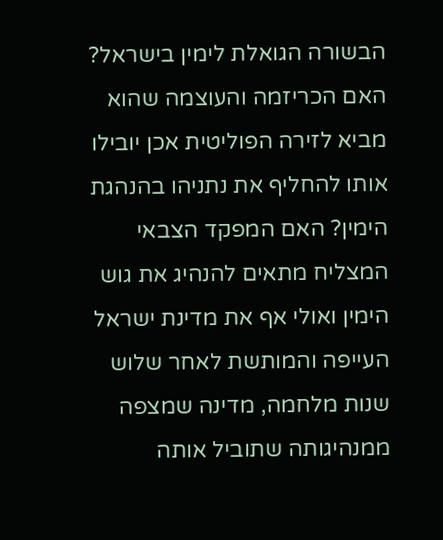הבשורה הגואלת לימין בישראל? האם הכריזמה והעוצמה שהוא מביא לזירה הפוליטית אכן יובילו אותו להחליף את נתניהו בהנהגת הימין? האם המפקד הצבאי המצליח מתאים להנהיג את גוש הימין ואולי אף את מדינת ישראל העייפה והמותשת לאחר שלוש שנות מלחמה, מדינה שמצפה ממנהיגותה שתוביל אותה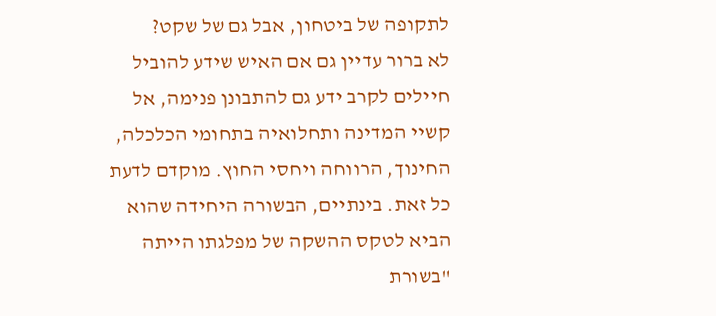לתקופה של ביטחון, אבל גם של שקט?
לא ברור עדיין גם אם האיש שידע להוביל חיילים לקרב ידע גם להתבונן פנימה, אל קשיי המדינה ותחלואיה בתחומי הכלכלה, החינוך, הרווחה ויחסי החוץ. מוקדם לדעת כל זאת. בינתיים, הבשורה היחידה שהוא הביא לטקס ההשקה של מפלגתו הייתה "בשורת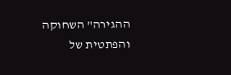ההגירה" השחוקה והפתטית של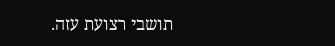תושבי רצועת עזה.